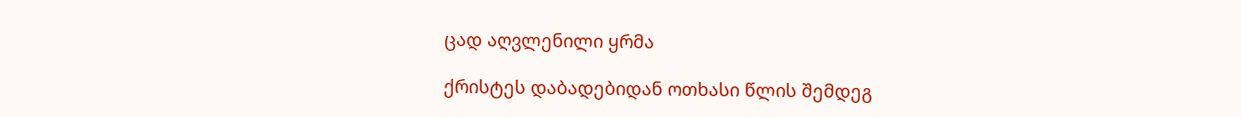ცად აღვლენილი ყრმა

ქრისტეს დაბადებიდან ოთხასი წლის შემდეგ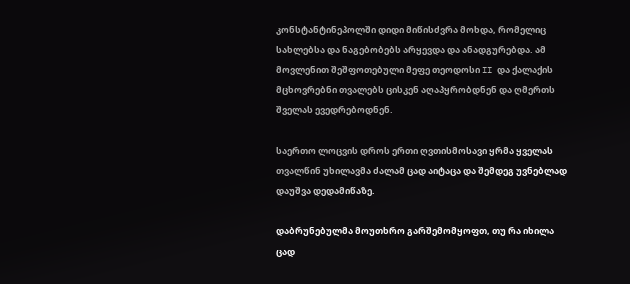კონსტანტინეპოლში დიდი მიწისძვრა მოხდა, რომელიც სახლებსა და ნაგებობებს არყევდა და ანადგურებდა. ამ მოვლენით შეშფოთებული მეფე თეოდოსი II და ქალაქის მცხოვრებნი თვალებს ცისკენ აღაპყრობდნენ და ღმერთს შველას ევედრებოდნენ.

საერთო ლოცვის დროს ერთი ღვთისმოსავი ყრმა ყველას თვალწინ უხილავმა ძალამ ცად აიტაცა და შემდეგ უვნებლად დაუშვა დედამიწაზე.

დაბრუნებულმა მოუთხრო გარშემომყოფთ, თუ რა იხილა ცად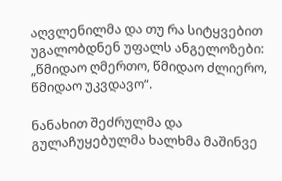აღვლენილმა და თუ რა სიტყვებით უგალობდნენ უფალს ანგელოზები: „წმიდაო ღმერთო, წმიდაო ძლიერო, წმიდაო უკვდავო“.

ნანახით შეძრულმა და გულაჩუყებულმა ხალხმა მაშინვე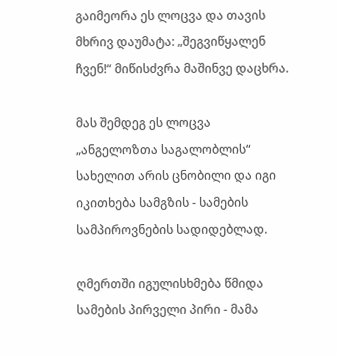გაიმეორა ეს ლოცვა და თავის მხრივ დაუმატა: „შეგვიწყალენ ჩვენ!“ მიწისძვრა მაშინვე დაცხრა.

მას შემდეგ ეს ლოცვა „ანგელოზთა საგალობლის“ სახელით არის ცნობილი და იგი იკითხება სამგზის - სამების სამპიროვნების სადიდებლად.

ღმერთში იგულისხმება წმიდა სამების პირველი პირი - მამა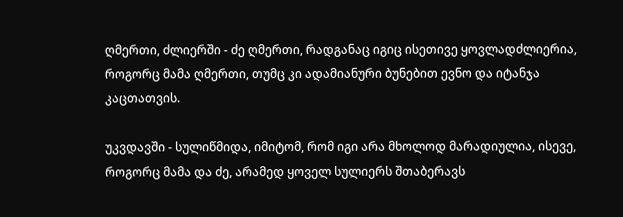ღმერთი, ძლიერში - ძე ღმერთი, რადგანაც იგიც ისეთივე ყოვლადძლიერია, როგორც მამა ღმერთი, თუმც კი ადამიანური ბუნებით ევნო და იტანჯა კაცთათვის.

უკვდავში - სულიწმიდა, იმიტომ, რომ იგი არა მხოლოდ მარადიულია, ისევე, როგორც მამა და ძე, არამედ ყოველ სულიერს შთაბერავს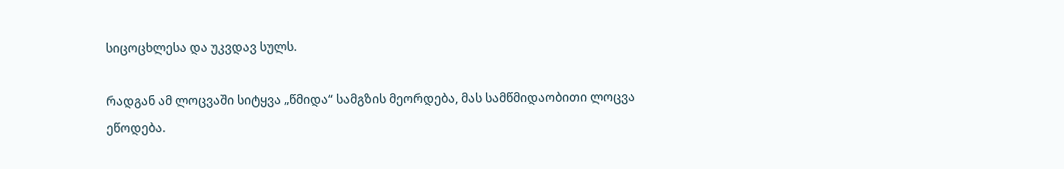სიცოცხლესა და უკვდავ სულს.

რადგან ამ ლოცვაში სიტყვა „წმიდა“ სამგზის მეორდება, მას სამწმიდაობითი ლოცვა ეწოდება.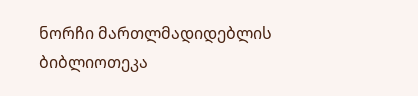ნორჩი მართლმადიდებლის ბიბლიოთეკა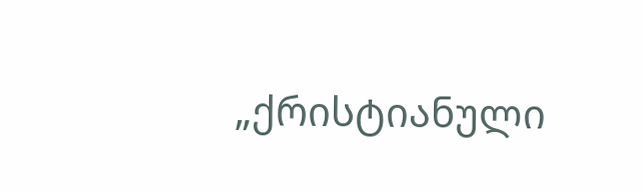„ქრისტიანული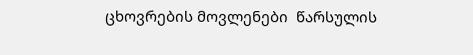ცხოვრების მოვლენები  წარსულის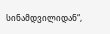სინამდვილიდან“,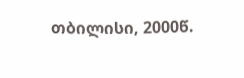თბილისი, 2000წ.